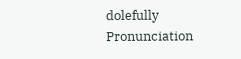dolefully
Pronunciation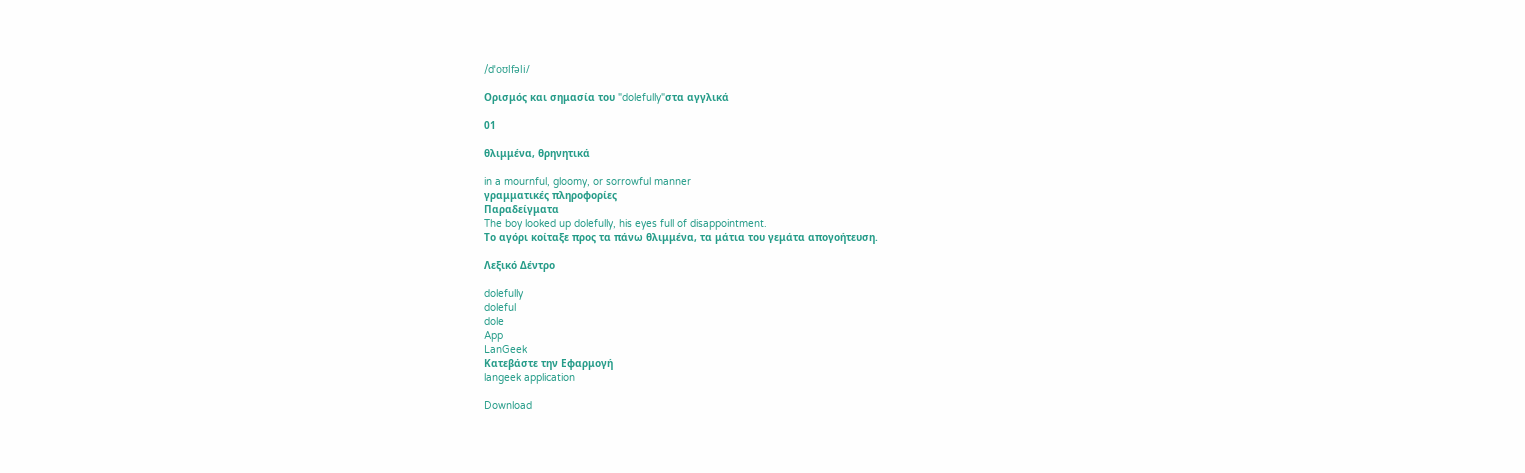/dˈoʊlfəli/

Ορισμός και σημασία του "dolefully"στα αγγλικά

01

θλιμμένα, θρηνητικά

in a mournful, gloomy, or sorrowful manner
γραμματικές πληροφορίες
Παραδείγματα
The boy looked up dolefully, his eyes full of disappointment.
Το αγόρι κοίταξε προς τα πάνω θλιμμένα, τα μάτια του γεμάτα απογοήτευση.

Λεξικό Δέντρο

dolefully
doleful
dole
App
LanGeek
Κατεβάστε την Εφαρμογή
langeek application

Download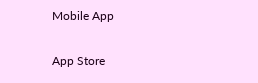Mobile App

App Store